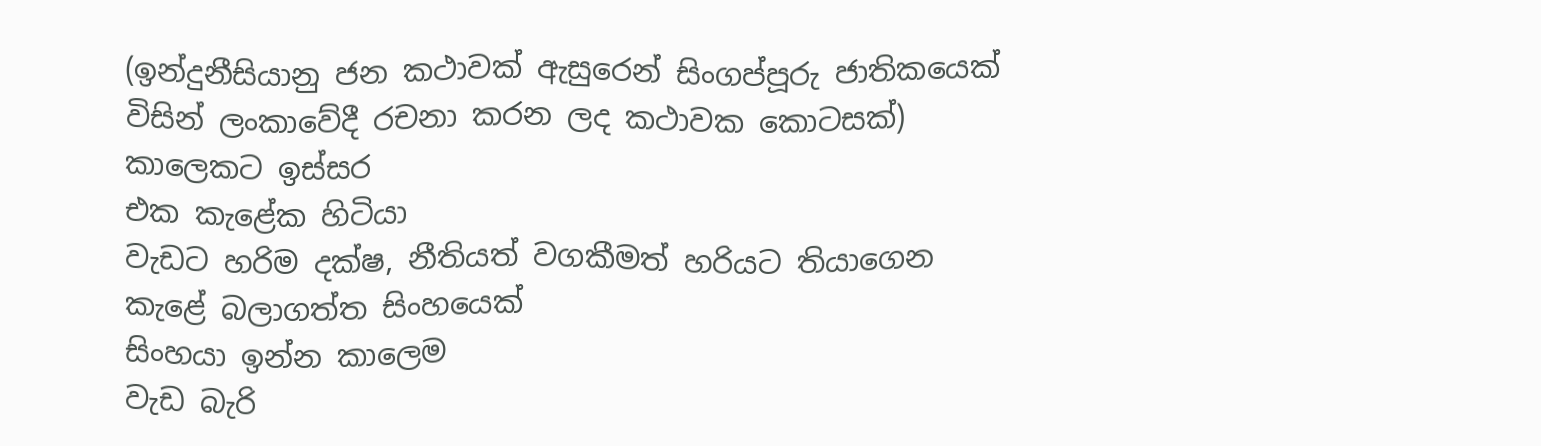(ඉන්දුනීසියානු ජන කථාවක් ඇසුරෙන් සිංගප්පූරු ජාතිකයෙක් විසින් ලංකාවේදී රචනා කරන ලද කථාවක කොටසක්)
කාලෙකට ඉස්සර
එක කැළේක හිටියා
වැඩට හරිම දක්ෂ, නීතියත් වගකීමත් හරියට තියාගෙන
කැළේ බලාගත්ත සිංහයෙක්
සිංහයා ඉන්න කාලෙම
වැඩ බැරි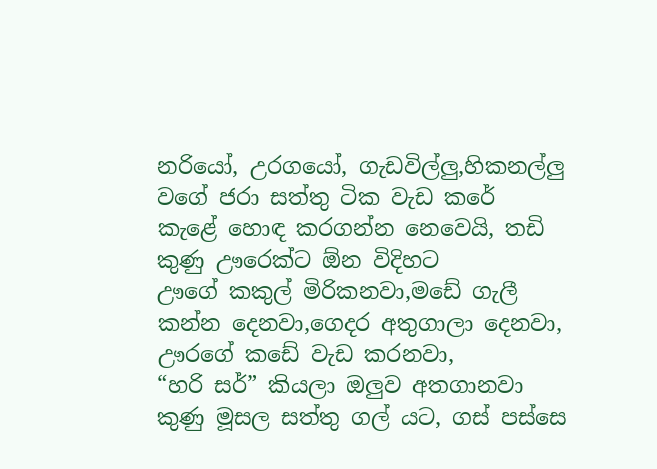නරියෝ, උරගයෝ, ගැඩවිල්ලු,හිකනල්ලු වගේ ජරා සත්තු ටික වැඩ කරේ
කැළේ හොඳ කරගන්න නෙවෙයි, තඩි කුණු ඌරෙක්ට ඕන විදිහට
ඌගේ කකුල් මිරිකනවා,මඩේ ගැලී කන්න දෙනවා,ගෙදර අතුගාලා දෙනවා, ඌරගේ කඩේ වැඩ කරනවා,
“හරි සර්” කියලා ඔලුව අතගානවා
කුණු මූසල සත්තු ගල් යට, ගස් පස්සෙ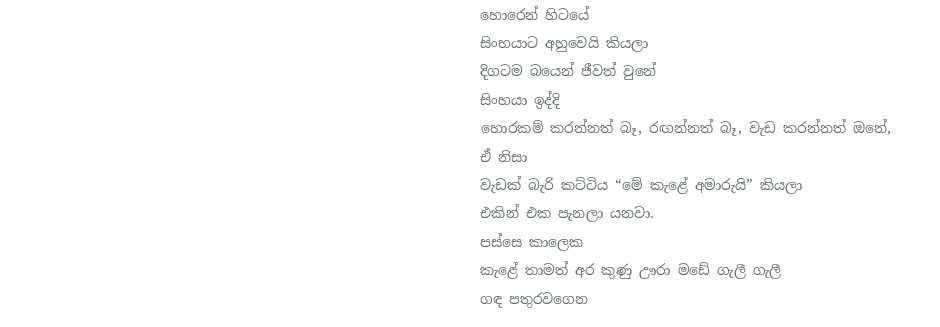හොරෙන් හිටයේ
සිංහයාට අහුවෙයි කියලා
දිගටම බයෙන් ජීවත් වුනේ
සිංහයා ඉද්දි
හොරකම් කරන්නත් බෑ, රඟන්නත් බෑ, වැඩ කරන්නත් ඔනේ,
ඒ නිසා
වැඩක් බැරි කට්ටිය “මේ කැළේ අමාරුයි” කියලා
එකින් එක පැනලා යනවා.
පස්සෙ කාලෙක
කැළේ තාමත් අර කුණු ඌරා මඩේ ගැලී ගැලී
ගඳ පතුරවගෙන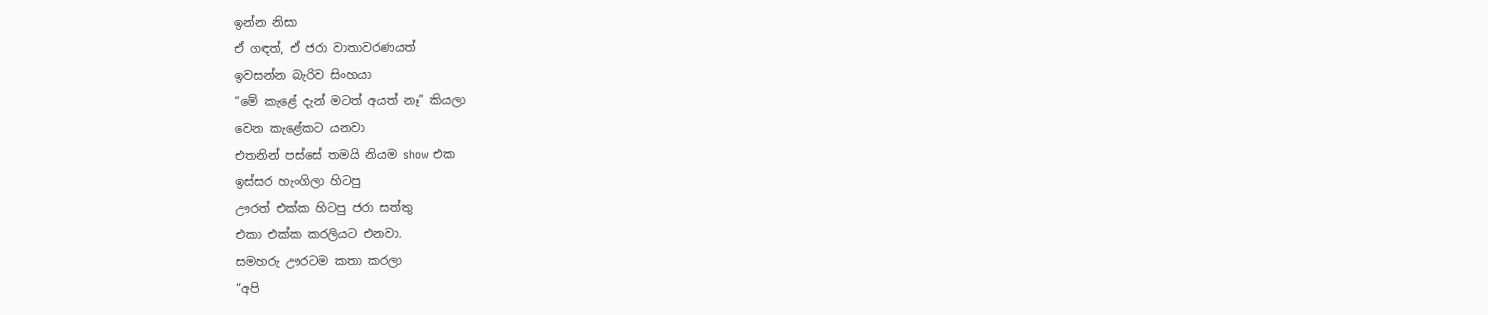ඉන්න නිසා
ඒ ගඳත්, ඒ ජරා වාතාවරණයත්
ඉවසන්න බැරිව සිංහයා
“මේ කැළේ දැන් මටත් අයත් නෑ” කියලා
වෙන කැළේකට යනවා
එතනින් පස්සේ තමයි නියම show එක
ඉස්සර හැංගිලා හිටපු
ඌරත් එක්ක හිටපු ජරා සත්තු
එකා එක්ක කරලියට එනවා.
සමහරු ඌරටම කතා කරලා
“අපි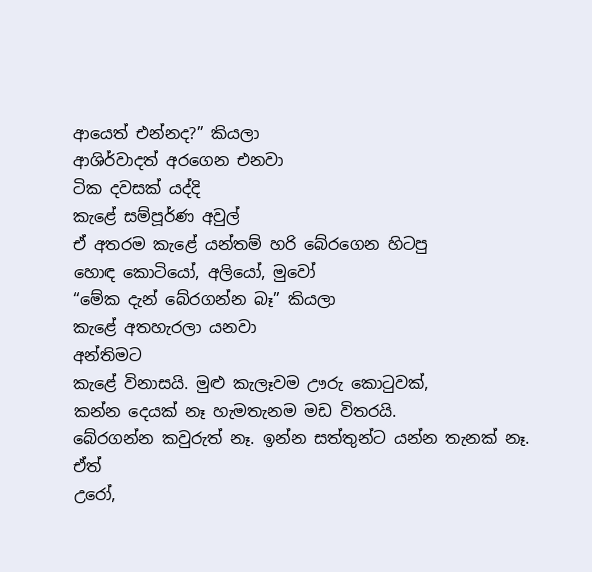ආයෙත් එන්නද?” කියලා
ආශිර්වාදත් අරගෙන එනවා
ටික දවසක් යද්දි
කැළේ සම්පූර්ණ අවුල්
ඒ අතරම කැළේ යන්තම් හරි බේරගෙන හිටපු
හොඳ කොටියෝ, අලියෝ, මුවෝ
“මේක දැන් බේරගන්න බෑ” කියලා
කැළේ අතහැරලා යනවා
අන්තිමට
කැළේ විනාසයි. මුළු කැලෑවම ඌරු කොටුවක්,
කන්න දෙයක් නෑ හැමතැනම මඩ විතරයි.
බේරගන්න කවුරුත් නෑ. ඉන්න සත්තුන්ට යන්න තැනක් නෑ.
ඒත්
උරෝ,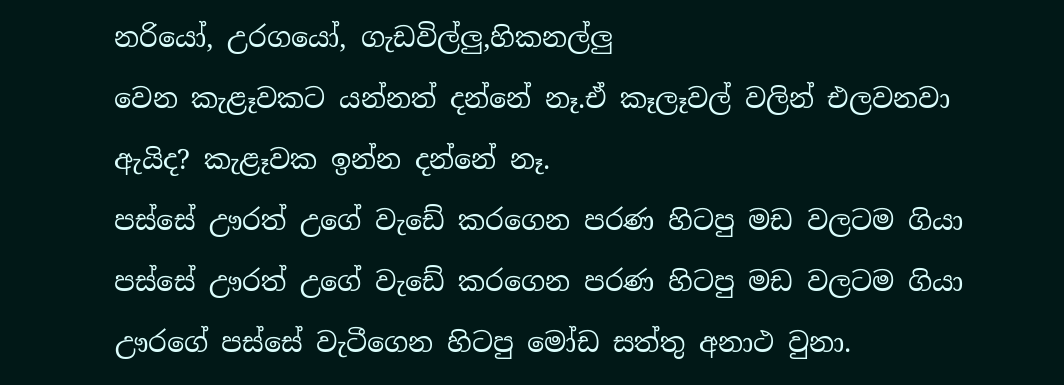නරියෝ, උරගයෝ, ගැඩවිල්ලු,හිකනල්ලු
වෙන කැළෑවකට යන්නත් දන්නේ නෑ.ඒ කෑලෑවල් වලින් එලවනවා
ඇයිද? කැළෑවක ඉන්න දන්නේ නෑ.
පස්සේ ඌරත් උගේ වැඩේ කරගෙන පරණ හිටපු මඩ වලටම ගියා
පස්සේ ඌරත් උගේ වැඩේ කරගෙන පරණ හිටපු මඩ වලටම ගියා
ඌරගේ පස්සේ වැටීගෙන හිටපු මෝඩ සත්තු අනාථ වුනා.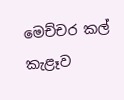මෙච්චර කල්
කැළෑව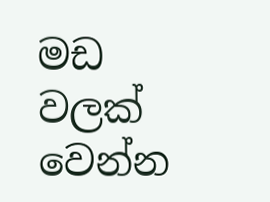මඩ වලක් වෙන්න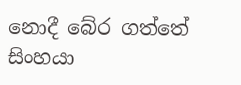නොදී බේර ගත්තේ
සිංහයා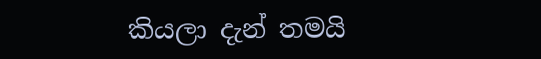කියලා දැන් තමයි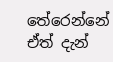තේරෙන්නේ
ඒත් දැන්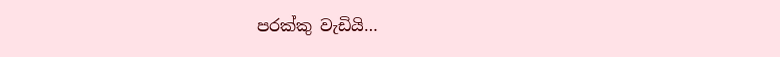පරක්කු වැඩියි…